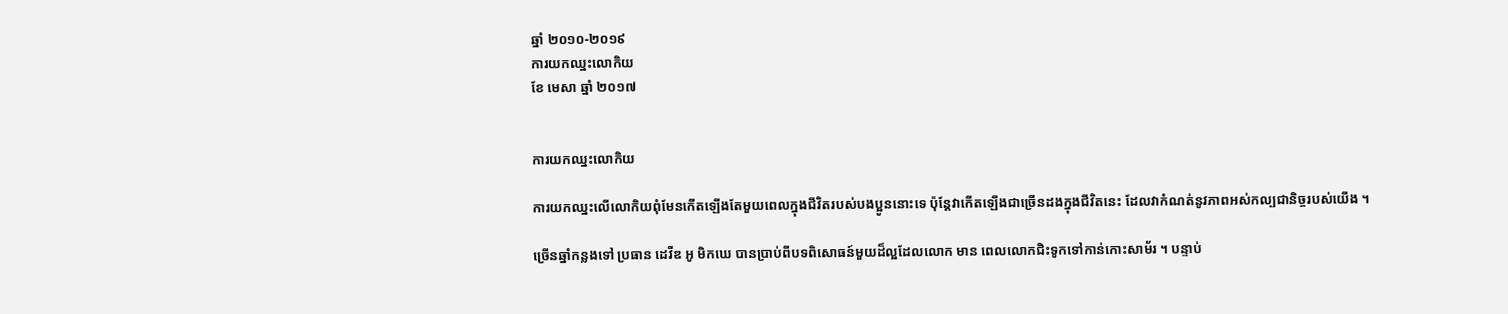ឆ្នាំ ២០១០-២០១៩
ការយកឈ្នះលោកិយ
ខែ មេសា ឆ្នាំ ២០១៧


ការយកឈ្នះលោកិយ

ការយកឈ្នះលើលោកិយពុំមែនកើតឡើងតែមួយពេលក្នុងជីវិតរបស់បងប្អូននោះទេ ប៉ុន្តែវាកើតឡើងជាច្រើនដងក្នុងជីវិតនេះ ដែលវាកំណត់នូវភាពអស់កល្បជានិច្ចរបស់យើង ។

ច្រើនឆ្នាំកន្លងទៅ ប្រធាន ដេវីឌ អូ មិកឃេ បានប្រាប់ពីបទពិសោធន៍មួយដ៏ល្អដែលលោក មាន ពេលលោកជិះទូកទៅកាន់កោះសាម័រ ។ បន្ទាប់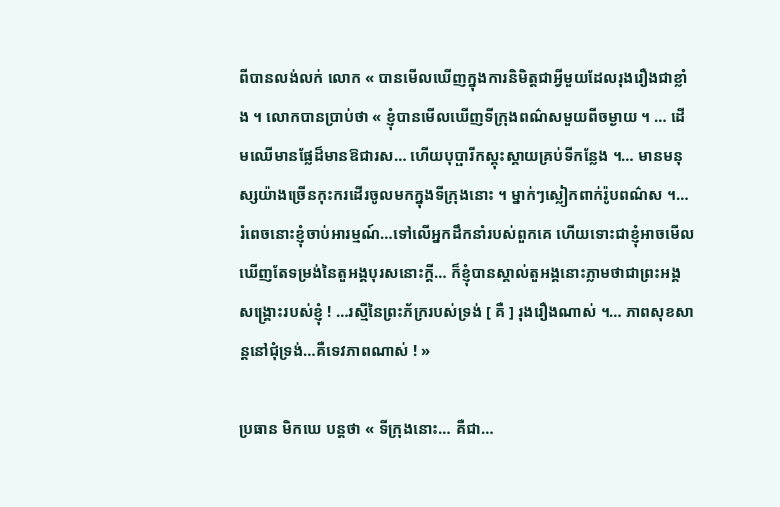ពីបានលង់លក់ លោក « បានមើលឃើញក្នុងការនិមិត្តជាអ្វីមួយដែលរុងរឿងជាខ្លាំង ។ លោកបានប្រាប់ថា « ខ្ញុំបានមើលឃើញទីក្រុងពណ៌សមួយពីចម្ងាយ ។ … ដើមឈើមានផ្លែដ៏មានឱជារស… ហើយបុប្ផារីកស្គុះស្គាយគ្រប់ទីកន្លែង ។… មានមនុស្សយ៉ាងច្រើនកុះករដើរចូលមកក្នុងទីក្រុងនោះ ។ ម្នាក់ៗស្លៀកពាក់រ៉ូបពណ៌ស ។… រំពេចនោះខ្ញុំចាប់អារម្មណ៍…ទៅលើអ្នកដឹកនាំរបស់ពួកគេ ហើយទោះជាខ្ញុំអាចមើលឃើញតែទម្រង់នៃតួអង្គបុរសនោះក្ដី… ក៏ខ្ញុំបានស្គាល់តួអង្គនោះភ្លាមថាជាព្រះអង្គសង្គ្រោះរបស់ខ្ញុំ ! …រស្មីនៃព្រះភ័ក្ររបស់ទ្រង់ [ គឺ ] រុងរឿងណាស់ ។… ភាពសុខសាន្ដនៅជុំទ្រង់…គឺទេវភាពណាស់ ! »

ប្រធាន មិកឃេ បន្ដថា « ទីក្រុងនោះ… គឺជា…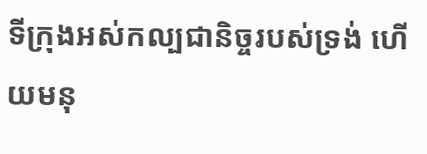ទីក្រុងអស់កល្បជានិច្ចរបស់ទ្រង់ ហើយមនុ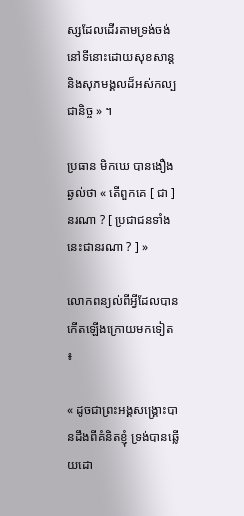ស្សដែលដើរតាមទ្រង់ចង់នៅទីនោះដោយសុខសាន្ដ និងសុភមង្គលដ៏អស់កល្បជានិច្ច » ។

ប្រធាន មិកឃេ បានងឿងឆ្ងល់ថា « តើពួកគេ [ ជា ] នរណា ? [ ប្រជាជនទាំងនេះជានរណា ? ] »

លោកពន្យល់ពីអ្វីដែលបានកើតឡើងក្រោយមកទៀត ៖

« ដូចជាព្រះអង្គសង្គ្រោះបានដឹងពីគំនិតខ្ញុំ ទ្រង់បានឆ្លើយដោ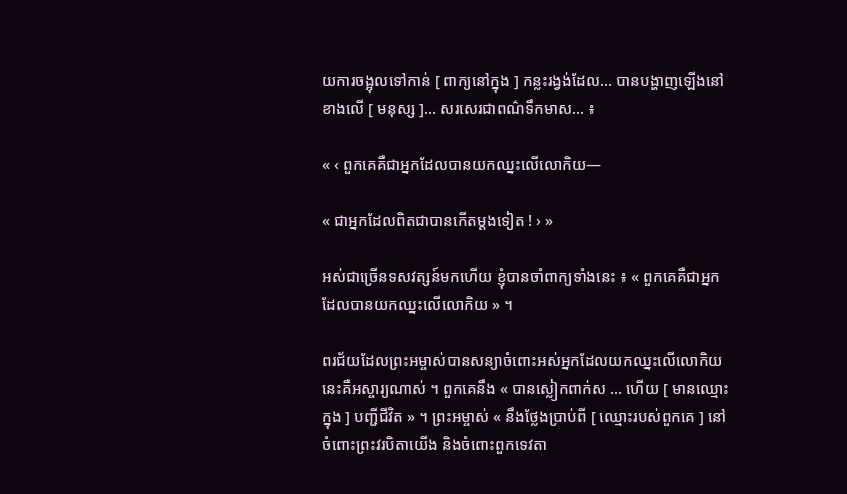យការចង្អុលទៅកាន់ [ ពាក្យនៅក្នុង ] កន្លះរង្វង់ដែល… បានបង្ហាញឡើងនៅខាងលើ [ មនុស្ស ]… សរសេរជាពណ៌ទឹកមាស… ៖

« ‹ ពួកគេគឺជាអ្នកដែលបានយកឈ្នះលើលោកិយ—

« ជាអ្នកដែលពិតជាបានកើតម្ដងទៀត ! › »

អស់ជាច្រើនទសវត្សន៍មកហើយ ខ្ញុំបានចាំពាក្យទាំងនេះ ៖ « ពួកគេគឺជាអ្នកដែលបានយកឈ្នះលើលោកិយ » ។

ពរជ័យដែលព្រះអម្ចាស់បានសន្យាចំពោះអស់អ្នកដែលយកឈ្នះលើលោកិយនេះគឺអស្ចារ្យណាស់ ។ ពួកគេនឹង « បានស្លៀកពាក់ស … ហើយ [ មានឈ្មោះក្នុង ] បញ្ជីជីវិត » ។ ព្រះអម្ចាស់ « នឹងថ្លែងប្រាប់ពី [ ឈ្មោះរបស់ពួកគេ ] នៅចំពោះព្រះវរបិតាយើង និងចំពោះពួកទេវតា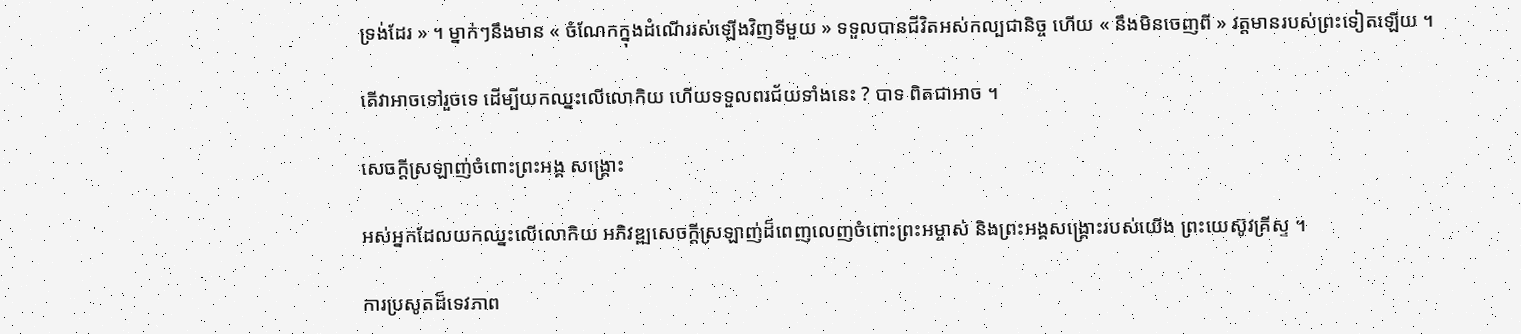ទ្រង់ដែរ » ។ ម្នាក់ៗនឹងមាន « ចំណែកក្នុងដំណើររស់ឡើងវិញទីមួយ » ទទួលបានជីវិតអស់កល្បជានិច្ច ហើយ « នឹងមិនចេញពី » វត្តមានរបស់ព្រះទៀតឡើយ ។

តើវាអាចទៅរួចទេ ដើម្បីយកឈ្នះលើលោកិយ ហើយទទួលពរជ័យទាំងនេះ ? បាទ ពិតជាអាច ។

សេចក្ដីស្រឡាញ់ចំពោះព្រះអង្គ សង្គ្រោះ

អស់អ្នកដែលយកឈ្នះលើលោកិយ អភិវឌ្ឍសេចក្ដីស្រឡាញ់ដ៏ពេញលេញចំពោះព្រះអម្ចាស់ និងព្រះអង្គសង្គ្រោះរបស់យើង ព្រះយេស៊ូវគ្រីស្ទ ។

ការប្រសូតដ៏ទេវភាព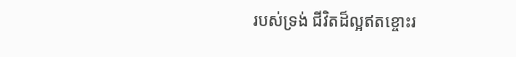របស់ទ្រង់ ជីវិតដ៏ល្អឥតខ្ចោះរ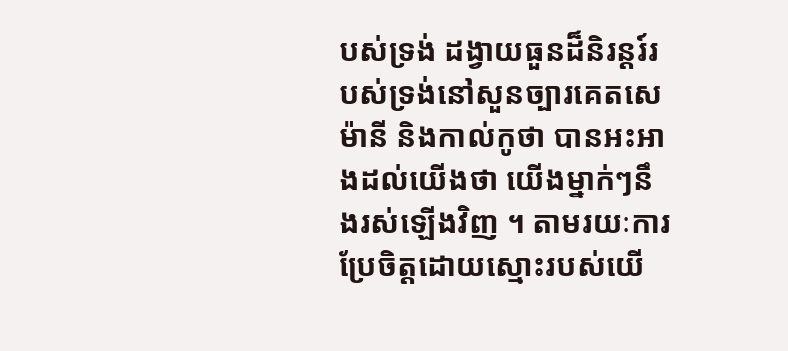បស់ទ្រង់ ដង្វាយធួនដ៏និរន្ដរ៍របស់ទ្រង់នៅសួនច្បារគេតសេម៉ានី និងកាល់កូថា បានអះអាងដល់យើងថា យើងម្នាក់ៗនឹងរស់ឡើងវិញ ។ តាមរយៈការប្រែចិត្តដោយស្មោះរបស់យើ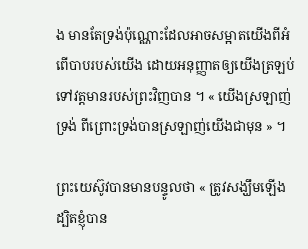ង មានតែទ្រង់ប៉ុណ្ណោះដែលអាចសម្អាតយើងពីអំពើបាបរបស់យើង ដោយអនុញ្ញាតឲ្យយើងត្រឡប់ទៅវត្តមានរបស់ព្រះវិញបាន ។ « យើងស្រឡាញ់ទ្រង់ ពីព្រោះទ្រង់បានស្រឡាញ់យើងជាមុន » ។

ព្រះយេស៊ូវបានមានបន្ទូលថា « ត្រូវសង្ឃឹមឡើង ដ្បិតខ្ញុំបាន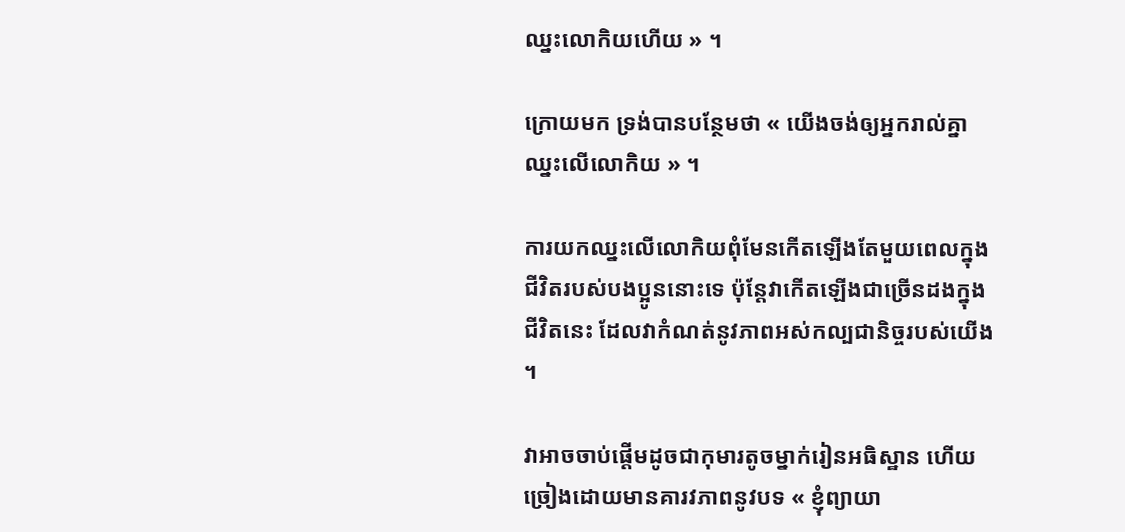ឈ្នះលោកិយហើយ » ។

ក្រោយមក ទ្រង់បានបន្ថែមថា « យើងចង់ឲ្យអ្នករាល់គ្នាឈ្នះលើលោកិយ » ។

ការយកឈ្នះលើលោកិយពុំមែនកើតឡើងតែមួយពេលក្នុងជីវិតរបស់បងប្អូននោះទេ ប៉ុន្តែវាកើតឡើងជាច្រើនដងក្នុងជីវិតនេះ ដែលវាកំណត់នូវភាពអស់កល្បជានិច្ចរបស់យើង ។

វាអាចចាប់ផ្ដើមដូចជាកុមារតូចម្នាក់រៀនអធិស្ឋាន ហើយច្រៀងដោយមានគារវភាពនូវបទ « ខ្ញុំព្យាយា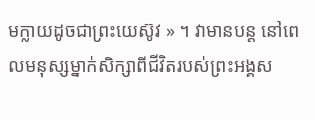មក្លាយដូចជាព្រះយេស៊ូវ » ។ វាមានបន្ដ នៅពេលមនុស្សម្នាក់សិក្សាពីជីវិតរបស់ព្រះអង្គស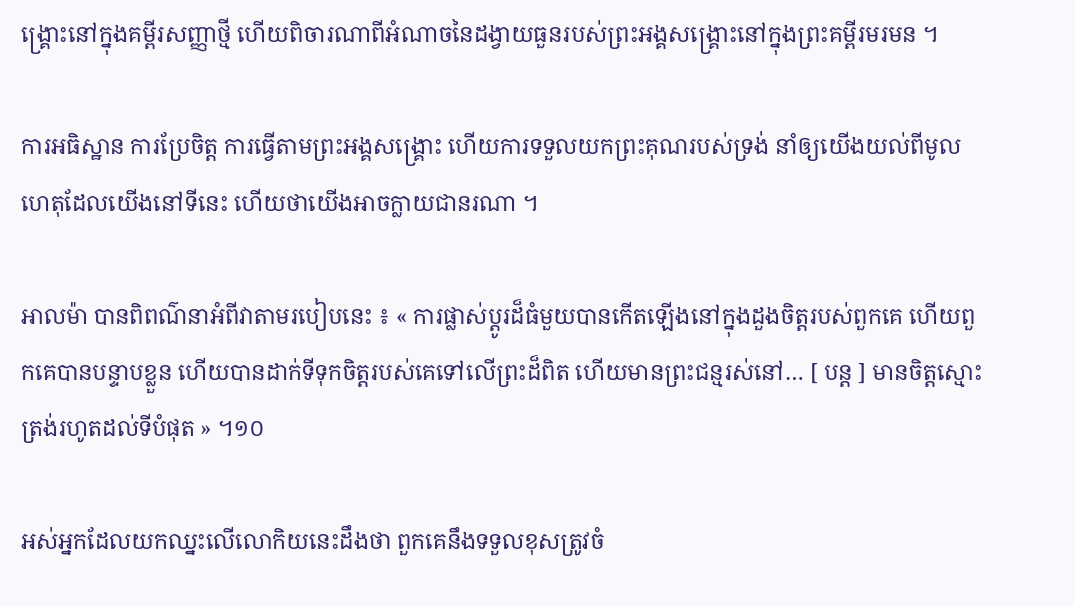ង្គ្រោះនៅក្នុងគម្ពីរសញ្ញាថ្មី ហើយពិចារណាពីអំណាចនៃដង្វាយធួនរបស់ព្រះអង្គសង្គ្រោះនៅក្នុងព្រះគម្ពីរមរមន ។

ការអធិស្ឋាន ការប្រែចិត្ត ការធ្វើតាមព្រះអង្គសង្គ្រោះ ហើយការទទួលយកព្រះគុណរបស់ទ្រង់ នាំឲ្យយើងយល់ពីមូលហេតុដែលយើងនៅទីនេះ ហើយថាយើងអាចក្លាយជានរណា ។

អាលម៉ា បានពិពណ៌នាអំពីវាតាមរបៀបនេះ ៖ « ការផ្លាស់ប្ដូរដ៏ធំមួយបានកើតឡើងនៅក្នុងដួងចិត្តរបស់ពួកគេ ហើយពួកគេបានបន្ទាបខ្លួន ហើយបានដាក់ទីទុកចិត្តរបស់គេទៅលើព្រះដ៏ពិត ហើយមានព្រះជន្មរស់នៅ… [ បន្ដ ] មានចិត្តស្មោះត្រង់រហូតដល់ទីបំផុត » ។១០

អស់អ្នកដែលយកឈ្នះលើលោកិយនេះដឹងថា ពួកគេនឹងទទួលខុសត្រូវចំ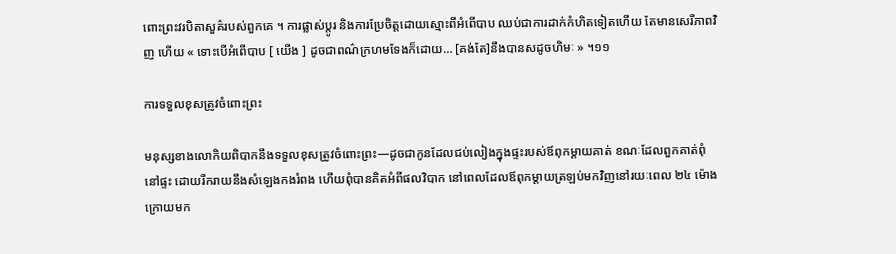ពោះព្រះវរបិតាសួគ៌របស់ពួកគេ ។ ការផ្លាស់ប្ដូរ និងការប្រែចិត្តដោយស្មោះពីអំពើបាប ឈប់ជាការដាក់កំហិតទៀតហើយ តែមានសេរីភាពវិញ ហើយ « ទោះបើអំពើបាប [ យើង ] ដូចជាពណ៌ក្រហមទែងក៏ដោយ… [គង់តែ]នឹងបានសដូចហិមៈ » ។១១

ការទទួលខុសត្រូវចំពោះព្រះ

មនុស្សខាងលោកិយពិបាកនឹងទទួលខុសត្រូវចំពោះព្រះ—ដូចជាកូនដែលជប់លៀងក្នុងផ្ទះរបស់ឪពុកម្ដាយគាត់ ខណៈដែលពួកគាត់ពុំនៅផ្ទះ ដោយរីករាយនឹងសំឡេងកងរំពង ហើយពុំបានគិតអំពីផលវិបាក នៅពេលដែលឪពុកម្ដាយត្រឡប់មកវិញនៅរយៈពេល ២៤ ម៉ោងក្រោយមក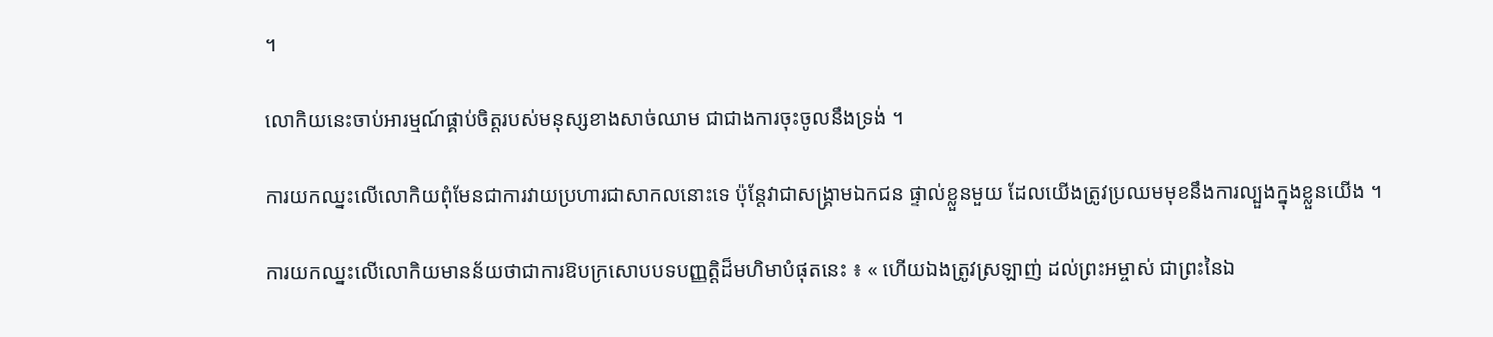។

លោកិយនេះចាប់អារម្មណ៍ផ្គាប់ចិត្តរបស់មនុស្សខាងសាច់ឈាម ជាជាងការចុះចូលនឹងទ្រង់ ។

ការយកឈ្នះលើលោកិយពុំមែនជាការវាយប្រហារជាសាកលនោះទេ ប៉ុន្តែវាជាសង្រ្គាមឯកជន ផ្ទាល់ខ្លួនមួយ ដែលយើងត្រូវប្រឈមមុខនឹងការល្បួងក្នុងខ្លួនយើង ។

ការយកឈ្នះលើលោកិយមានន័យថាជាការឱបក្រសោបបទបញ្ញត្តិដ៏មហិមាបំផុតនេះ ៖ « ហើយឯងត្រូវស្រឡាញ់ ដល់ព្រះអម្ចាស់ ជាព្រះនៃឯ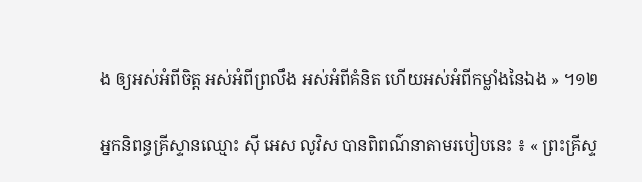ង ឲ្យអស់អំពីចិត្ត អស់អំពីព្រលឹង អស់អំពីគំនិត ហើយអស់អំពីកម្លាំងនៃឯង » ។១២

អ្នកនិពន្ធគ្រីស្ទានឈ្មោះ ស៊ី អេស លូវិស បានពិពណ៌នាតាមរបៀបនេះ ៖ « ព្រះគ្រីស្ទ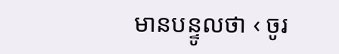មានបន្ទូលថា ‹ ចូរ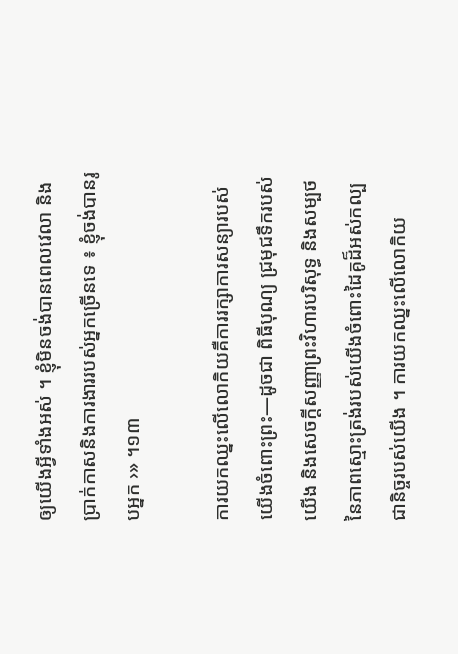ឲ្យយើងអ្វីទាំងអស់ ។ ខ្ញុំមិនចង់បានពេលវេលា និងប្រាក់កាសនិងការងាររបស់អ្នកច្រើនទេ ៖ ខ្ញុំចង់បានរូបអ្នក ›» ។១៣

ការយកឈ្នះលើលោកិយគឺការរក្សាការសន្យារបស់យើងចំពោះព្រះ—ដូចជា ពិធីបុណ្យ ជ្រមុជទឹករបស់យើង និងសេចក្តីសញ្ញាព្រះវិហារបរិសុទ្ធ និងសម្បថនៃភាពស្មោះត្រង់របស់យើងចំពោះដៃគូដ៏អស់កល្បជានិច្ចរបស់យើង ។ ការយកឈ្នះលើលោកិយ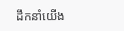ដឹកនាំយើង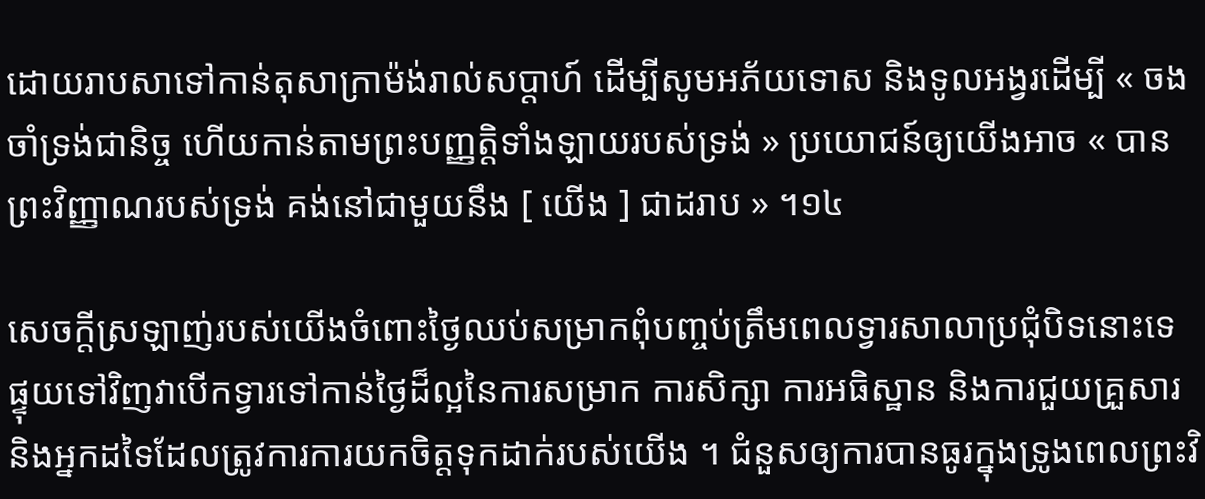ដោយរាបសាទៅកាន់តុសាក្រាម៉ង់រាល់សប្ដាហ៍ ដើម្បីសូមអភ័យទោស និងទូលអង្វរដើម្បី « ចងចាំទ្រង់ជានិច្ច ហើយកាន់តាមព្រះបញ្ញត្តិទាំងឡាយរបស់ទ្រង់ » ប្រយោជន៍ឲ្យយើងអាច « បានព្រះវិញ្ញាណរបស់ទ្រង់ គង់នៅជាមួយនឹង [ យើង ] ជាដរាប » ។១៤

សេចក្ដីស្រឡាញ់របស់យើងចំពោះថ្ងៃឈប់សម្រាកពុំបញ្ចប់ត្រឹមពេលទ្វារសាលាប្រជុំបិទនោះទេ ផ្ទុយទៅវិញវាបើកទ្វារទៅកាន់ថ្ងៃដ៏ល្អនៃការសម្រាក ការសិក្សា ការអធិស្ឋាន និងការជួយគ្រួសារ និងអ្នកដទៃដែលត្រូវការការយកចិត្តទុកដាក់របស់យើង ។ ជំនួសឲ្យការបានធូរក្នុងទ្រូងពេលព្រះវិ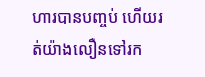ហារបានបញ្ចប់ ហើយរត់យ៉ាងលឿនទៅរក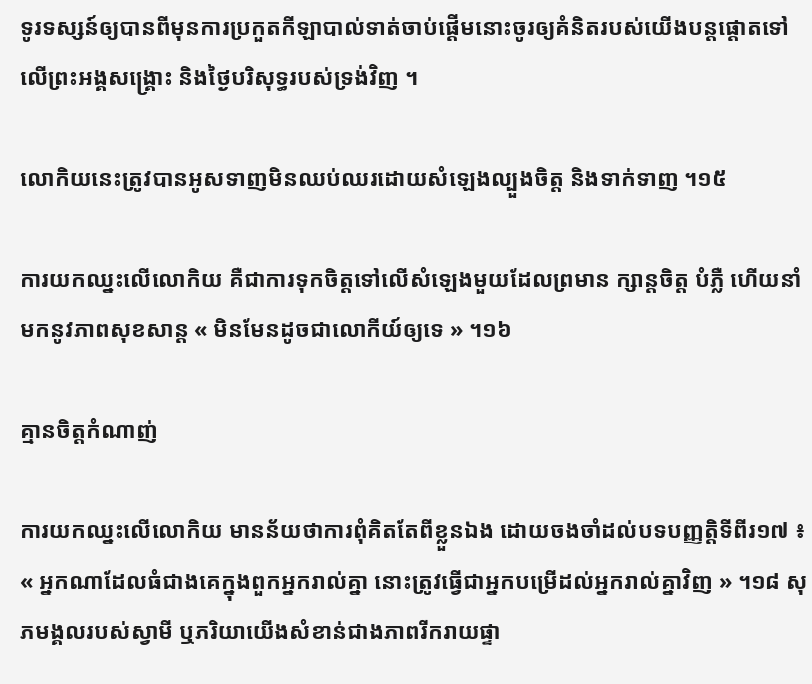ទូរទស្សន៍ឲ្យបានពីមុនការប្រកួតកីឡាបាល់ទាត់ចាប់ផ្ដើមនោះចូរឲ្យគំនិតរបស់យើងបន្ដផ្ដោតទៅលើព្រះអង្គសង្គ្រោះ និងថ្ងៃបរិសុទ្ធរបស់ទ្រង់វិញ ។

លោកិយនេះត្រូវបានអូសទាញមិនឈប់ឈរដោយសំឡេងល្បួងចិត្ត និងទាក់ទាញ ។១៥

ការយកឈ្នះលើលោកិយ គឺជាការទុកចិត្តទៅលើសំឡេងមួយដែលព្រមាន ក្សាន្ដចិត្ត បំភ្លឺ ហើយនាំមកនូវភាពសុខសាន្ដ « មិនមែនដូចជាលោកីយ៍ឲ្យទេ » ។១៦

គ្មានចិត្តកំណាញ់

ការយកឈ្នះលើលោកិយ មានន័យថាការពុំគិតតែពីខ្លួនឯង ដោយចងចាំដល់បទបញ្ញត្តិទីពីរ១៧ ៖ « អ្នកណាដែលធំជាងគេក្នុងពួកអ្នករាល់គ្នា នោះត្រូវធ្វើជាអ្នកបម្រើដល់អ្នករាល់គ្នាវិញ » ។១៨ សុភមង្គលរបស់ស្វាមី ឬភរិយាយើងសំខាន់ជាងភាពរីករាយផ្ទា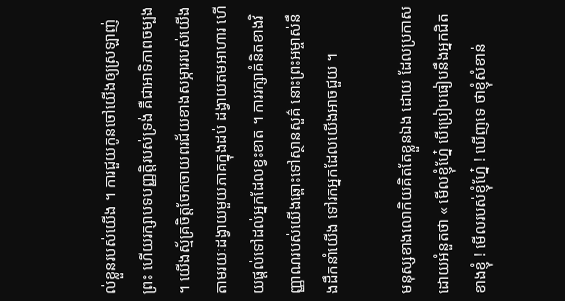ល់ខ្លួនរបស់យើង ។ ការជួយកូនចៅយើងឲ្យស្រឡាញ់ព្រះ ហើយរក្សាបទបញ្ញត្តិរបស់ទ្រង់ គឺជាអាទិភាពចម្បង ។ យើងស្ម័គ្រចិត្តចែកចាយពរជ័យខាងសម្ភាររបស់យើងតាមរយៈដង្វាយមួយភាគក្នុងដប់ ដង្វាយតមអាហារ ហើយផ្ដល់ទៅដល់អ្នកដែលខ្វះខាត ។ ការរក្សាគំនិតខាងវិញ្ញាណរបស់យើងឆ្ពោះទៅស្ថានសួគ៌ នោះព្រះអម្ចាស់នឹងដឹកនាំយើង ទៅរកអ្នកដែលយើងអាចជួយ ។

មនុស្សខាងលោកិយគិតតែខ្លួនឯង ដោយ ដែលប្រកាសដោយអំនួតថា « មើលខ្ញុំហ្នែ៎ បើប្រៀបធៀបនឹងអ្នកជិតខាងខ្ញុំ ! មើលរបស់ខ្ញុំហ្នែ៎ ! ឃើញទេ ថាខ្ញុំសំខាន់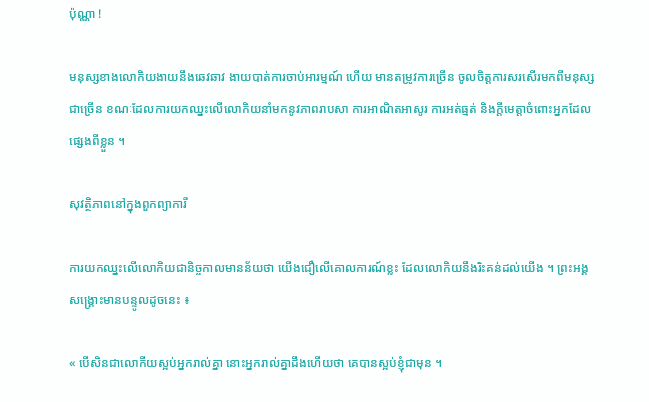ប៉ុណ្ណា !

មនុស្សខាងលោកិយងាយនឹងឆេវឆាវ ងាយបាត់ការចាប់អារម្មណ៍ ហើយ មានតម្រូវការច្រើន ចូលចិត្តការសរសើរមកពីមនុស្សជាច្រើន ខណៈដែលការយកឈ្នះលើលោកិយនាំមកនូវភាពរាបសា ការអាណិតអាសូរ ការអត់ធ្មត់ និងក្ដីមេត្តាចំពោះអ្នកដែលផ្សេងពីខ្លួន ។

សុវត្ថិភាពនៅក្នុងពួកព្យាការី

ការយកឈ្នះលើលោកិយជានិច្ចកាលមានន័យថា យើងជឿលើគោលការណ៍ខ្លះ ដែលលោកិយនឹងរិះគន់ដល់យើង ។ ព្រះអង្គសង្គ្រោះមានបន្ទូលដូចនេះ ៖

« បើសិនជាលោកីយស្អប់អ្នករាល់គ្នា នោះអ្នករាល់គ្នាដឹងហើយថា គេបានស្អប់ខ្ញុំជាមុន ។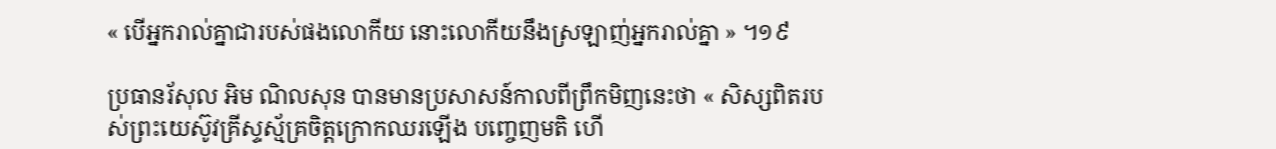« បើអ្នករាល់គ្នាជារបស់ផងលោកីយ នោះលោកីយនឹងស្រឡាញ់អ្នករាល់គ្នា » ។១៩

ប្រធានរ័សុល អិម ណិលសុន បានមានប្រសាសន៍កាលពីព្រឹកមិញនេះថា « សិស្សពិតរបស់ព្រះយេស៊ូវគ្រីស្ទស្ម័គ្រចិត្តក្រោកឈរឡើង បញ្ចេញមតិ ហើ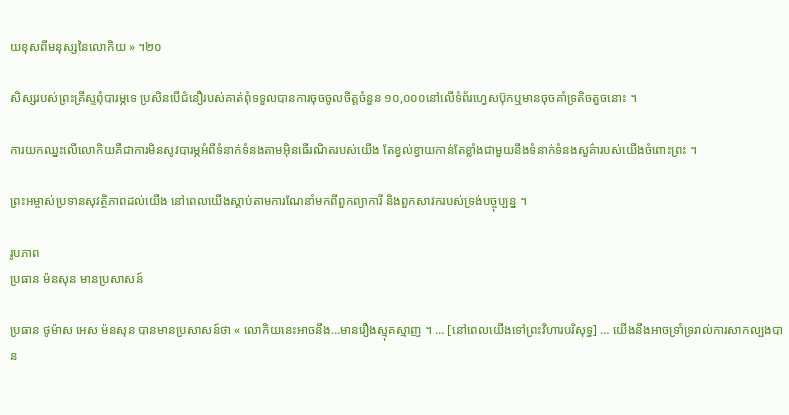យខុសពីមនុស្សនៃលោកិយ » ។២០

សិស្សរបស់ព្រះគ្រីស្ទពុំបារម្ភទេ ប្រសិនបើជំនឿរបស់គាត់ពុំទទួលបានការចុចចូលចិត្តចំនួន ១០,០០០នៅលើទំព័រហ្វេសប៊ុកឬមានចុចគាំទ្រតិចតួចនោះ ។

ការយកឈ្នះលើលោកិយគឺជាការមិនសូវបារម្ភអំពីទំនាក់ទំនងតាមអ៊ិនធើរណិតរបស់យើង តែខ្វល់ខ្វាយកាន់តែខ្លាំងជាមួយនឹងទំនាក់ទំនងសួគ៌ារបស់យើងចំពោះព្រះ ។

ព្រះអម្ចាស់ប្រទានសុវត្ថិភាពដល់យើង នៅពេលយើងស្ដាប់តាមការណែនាំមកពីពួកព្យាការី និងពួកសាវករបស់ទ្រង់បច្ចុប្បន្ន ។

រូបភាព
ប្រធាន ម៉នសុន មានប្រសាសន៍

ប្រធាន ថូម៉ាស អេស ម៉នសុន បានមានប្រសាសន៍ថា « លោកិយនេះអាចនឹង…មានរឿងស្មុគស្មាញ ។ … [នៅពេលយើងទៅព្រះវិហារបរិសុទ្ធ] … យើងនឹងអាចទ្រាំទ្ររាល់ការសាកល្បងបាន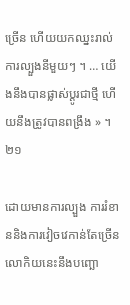ច្រើន ហើយយកឈ្នះរាល់ការល្បួងនីមួយៗ ។ … យើងនឹងបានផ្លាស់ប្ដូរជាថ្មី ហើយនឹងត្រូវបានពង្រឹង » ។២១

ដោយមានការល្បួង ការរំខាននិងការវៀចវេកាន់តែច្រើន លោកិយនេះនឹងបញ្ឆោ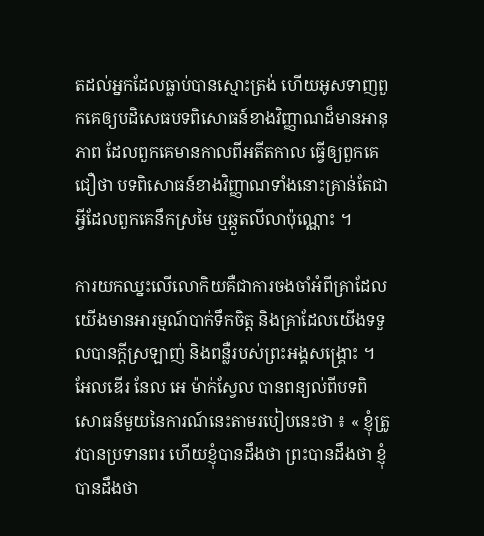តដល់អ្នកដែលធ្លាប់បានស្មោះត្រង់ ហើយអូសទាញពួកគេឲ្យបដិសេធបទពិសោធន៍ខាងវិញ្ញាណដ៏មានអានុភាព ដែលពួកគេមានកាលពីអតីតកាល ធ្វើឲ្យពួកគេជឿថា បទពិសោធន៍ខាងវិញ្ញាណទាំងនោះគ្រាន់តែជាអ្វីដែលពួកគេនឹកស្រមៃ ឬឆ្កួតលីលាប៉ុណ្ណោះ ។

ការយកឈ្នះលើលោកិយគឺជាការចងចាំអំពីគ្រាដែលយើងមានអារម្មណ៍បាក់ទឹកចិត្ត និងគ្រាដែលយើងទទួលបានក្ដីស្រឡាញ់ និងពន្លឺរបស់ព្រះអង្គសង្គ្រោះ ។ អែលឌើរ នែល អេ ម៉ាក់ស្វែល បានពន្យល់ពីបទពិសោធន៍មួយនៃការណ៍នេះតាមរបៀបនេះថា ៖ « ខ្ញុំត្រូវបានប្រទានពរ ហើយខ្ញុំបានដឹងថា ព្រះបានដឹងថា ខ្ញុំបានដឹងថា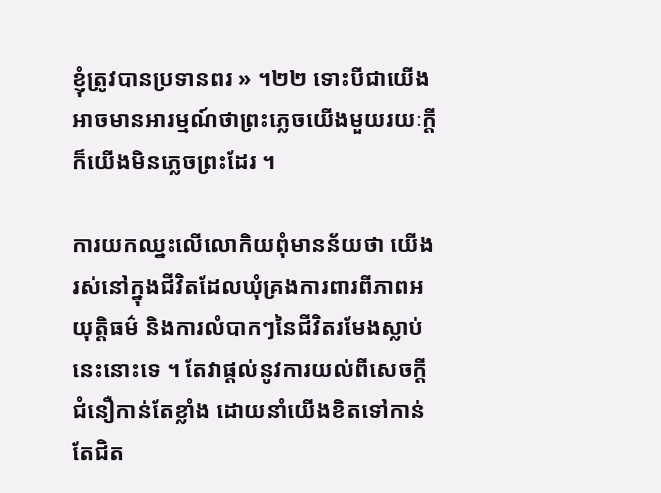ខ្ញុំត្រូវបានប្រទានពរ » ។២២ ទោះបីជាយើងអាចមានអារម្មណ៍ថាព្រះភ្លេចយើងមួយរយៈក្ដី ក៏យើងមិនភ្លេចព្រះដែរ ។

ការយកឈ្នះលើលោកិយពុំមានន័យថា យើងរស់នៅក្នុងជីវិតដែលឃុំគ្រងការពារពីភាពអយុត្តិធម៌ និងការលំបាកៗនៃជីវិតរមែងស្លាប់នេះនោះទេ ។ តែវាផ្ដល់នូវការយល់ពីសេចក្ដីជំនឿកាន់តែខ្លាំង ដោយនាំយើងខិតទៅកាន់តែជិត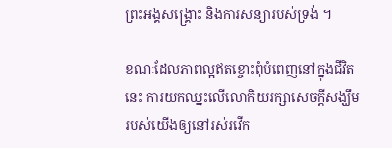ព្រះអង្គសង្គ្រោះ និងការសន្យារបស់ទ្រង់ ។

ខណៈដែលភាពល្អឥតខ្ចោះពុំបំពេញនៅក្នុងជីវិតនេះ ការយកឈ្នះលើលោកិយរក្សាសេចក្ដីសង្ឃឹមរបស់យើងឲ្យនៅរស់រវើក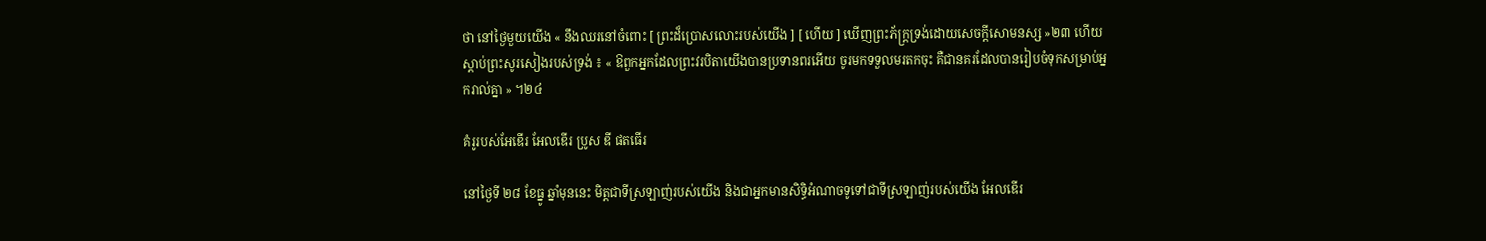ថា នៅថ្ងៃមួយយើង « នឹងឈរនៅចំពោះ [ ព្រះដ៏ប្រោសលោះរបស់យើង ] [ ហើយ ] ឃើញព្រះភ័ក្ត្រទ្រង់ដោយសេចក្ដីសោមនស្ស »២៣ ហើយស្ដាប់ព្រះសូរសៀងរបស់ទ្រង់ ៖ « ឱពួកអ្នកដែលព្រះវរបិតាយើងបានប្រទានពរអើយ ចូរមកទទួលមរតកចុះ គឺជានគរដែលបានរៀបចំទុកសម្រាប់អ្នករាល់គ្នា » ។២៤

គំរូរបស់អែឌើរ អែលឌើរ ប្រូស ឌី ផតធើរ

នៅថ្ងៃទី ២៨ ខែធ្នូ ឆ្នាំមុននេះ មិត្តជាទីស្រឡាញ់របស់យើង និងជាអ្នកមានសិទ្ធិអំណាចទូទៅជាទីស្រឡាញ់របស់យើង អែលឌើរ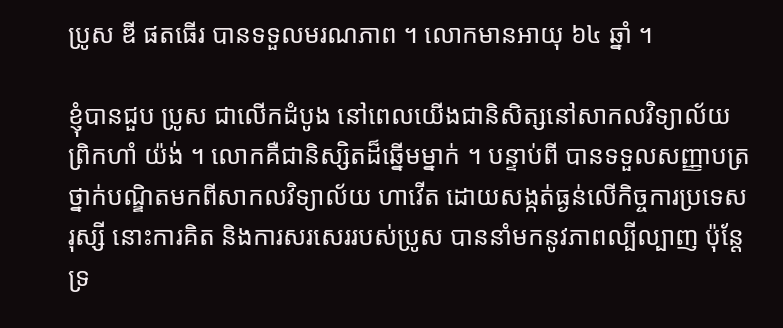ប្រូស ឌី ផតធើរ បានទទួលមរណភាព ។ លោកមានអាយុ ៦៤ ឆ្នាំ ។

ខ្ញុំបានជួប ប្រូស ជាលើកដំបូង នៅពេលយើងជានិសិត្សនៅសាកលវិទ្យាល័យព្រិកហាំ យ៉ង់ ។ លោកគឺជានិស្សិតដ៏ឆ្នើមម្នាក់ ។ បន្ទាប់ពី បានទទួលសញ្ញាបត្រថ្នាក់បណ្ឌិតមកពីសាកលវិទ្យាល័យ ហាវើត ដោយសង្កត់ធ្ងន់លើកិច្ចការប្រទេសរុស្សី នោះការគិត និងការសរសេររបស់ប្រូស បាននាំមកនូវភាពល្បីល្បាញ ប៉ុន្តែទ្រ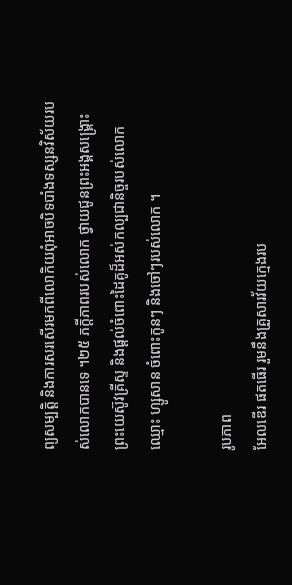ព្យសម្បត្តិ និងការសរសើរមកពីលោកិយពុំអាចបិទបាំងទស្សនវិស័យរបស់លោកបានទេ ។២៥ ភក្ដីភាពរបស់លោក ថ្វាយជូនព្រះអង្គសង្គ្រោះ ព្រះយេស៊ូវគ្រីស្ទ និងផ្ដល់ចំពោះដៃគូដ៏អស់កល្បជានិច្ចរបស់លោកឈ្មោះ ហ្សូសាន ចំពោះកូនៗ និងចៅៗរបស់លោក ។

រូបភាព
អែលឌើរ ផតធើរ រួមនឹងគ្រួសារវ័យក្មេងរប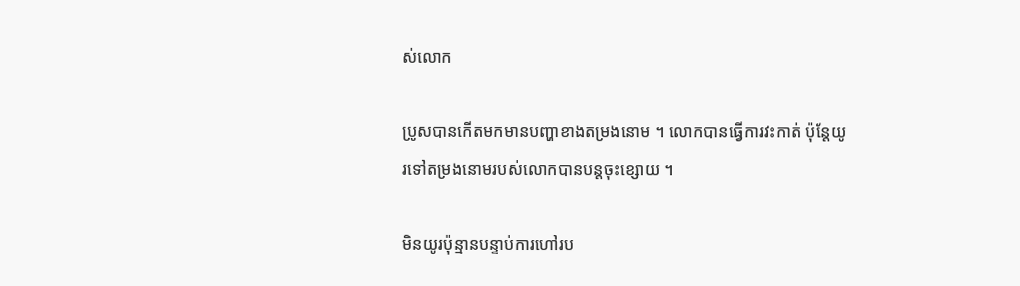ស់លោក

ប្រូសបានកើតមកមានបញ្ហាខាងតម្រងនោម ។ លោកបានធ្វើការវះកាត់ ប៉ុន្ដែយូរទៅតម្រងនោមរបស់លោកបានបន្ដចុះខ្សោយ ។

មិនយូរប៉ុន្មានបន្ទាប់ការហៅរប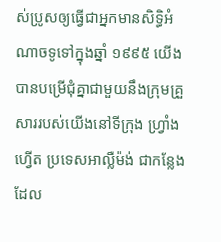ស់ប្រូសឲ្យធ្វើជាអ្នកមានសិទ្ធិអំណាចទូទៅក្នុងឆ្នាំ ១៩៩៥ យើងបានបម្រើជុំគ្នាជាមួយនឹងក្រុមគ្រួសាររបស់យើងនៅទីក្រុង ហ្វ្រាំងហ្វើត ប្រទេសអាល្លឺម៉ង់ ជាកន្លែងដែល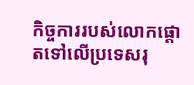កិច្ចការរបស់លោកផ្ដោតទៅលើប្រទេសរុ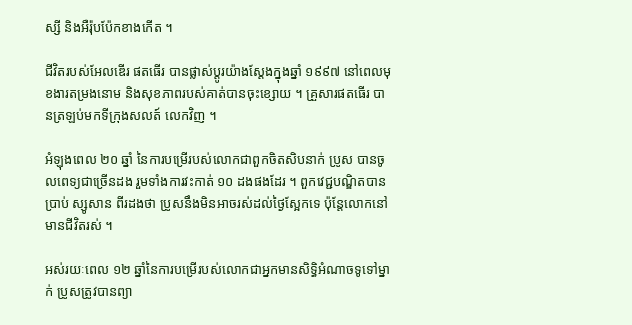ស្សី និងអឺរ៉ុបប៉ែកខាងកើត ។

ជីវិតរបស់អែលឌើរ ផតធើរ បានផ្លាស់ប្ដូរយ៉ាងស្ដែងក្នុងឆ្នាំ ១៩៩៧ នៅពេលមុខងារតម្រងនោម និងសុខភាពរបស់គាត់បានចុះខ្សោយ ។ គ្រួសារផតធើរ បានត្រឡប់មកទីក្រុងសលត៍ លេកវិញ ។

អំឡុងពេល ២០ ឆ្នាំ នៃការបម្រើរបស់លោកជាពួកចិតសិបនាក់ ប្រូស បានចូលពេទ្យជាច្រើនដង រួមទាំងការវះកាត់ ១០ ដងផងដែរ ។ ពួកវេជ្ជបណ្ឌិតបានប្រាប់ ស្សូសាន ពីរដងថា ប្រូសនឹងមិនអាចរស់ដល់ថ្ងៃស្អែកទេ ប៉ុន្តែលោកនៅមានជីវិតរស់ ។

អស់រយៈពេល ១២ ឆ្នាំនៃការបម្រើរបស់លោកជាអ្នកមានសិទ្ធិអំណាចទូទៅម្នាក់ ប្រូសត្រូវបានព្យា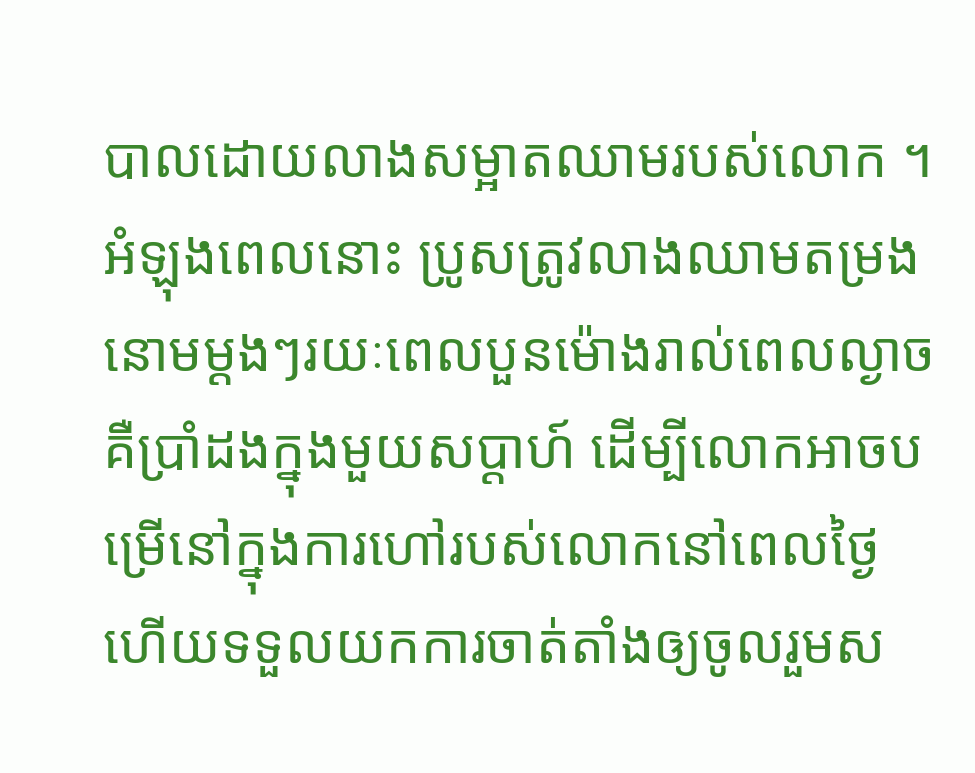បាលដោយលាងសម្អាតឈាមរបស់លោក ។ អំឡុងពេលនោះ ប្រូសត្រូវលាងឈាមតម្រងនោមម្ដងៗរយៈពេលបួនម៉ោងរាល់ពេលល្ងាចគឺប្រាំដងក្នុងមួយសប្ដាហ៍ ដើម្បីលោកអាចបម្រើនៅក្នុងការហៅរបស់លោកនៅពេលថ្ងៃ ហើយទទួលយកការចាត់តាំងឲ្យចូលរួមស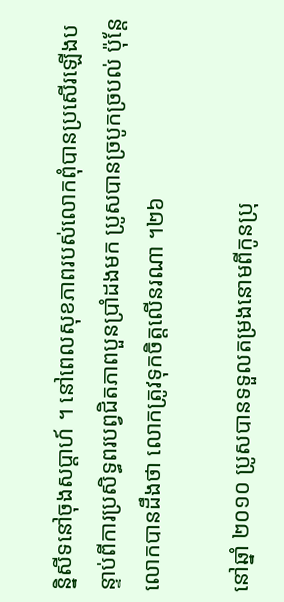ន្និសីទនៅចុងសប្ដាហ៍ ។ នៅពេលសុខភាពរបស់លោកពុំបានប្រសើរឡើងបន្ទាប់ពីការប្រសិទ្ធពរបព្វជិតភាពបួនប្រាំដងមក ប្រូសបានច្របូកច្របល់ ប៉ុន្តែលោកបានដឹងថា លោកត្រូវទុកចិត្តលើនរណា ។២៦

នៅឆ្នាំ ២០១០ ប្រូសបានទទួលតម្រងនោមពីកូនប្រុ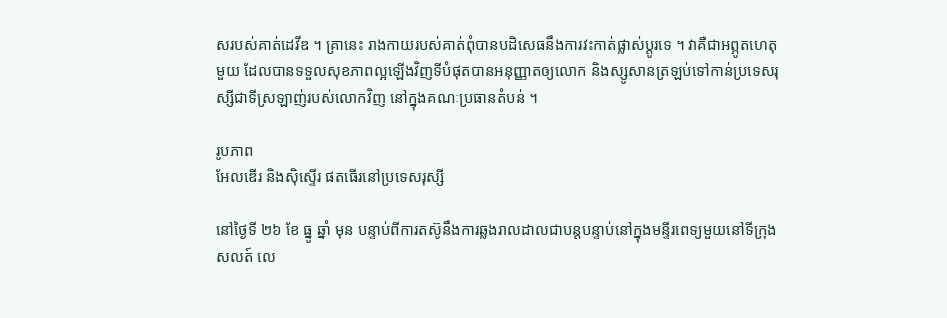សរបស់គាត់ដេវីឌ ។ គ្រានេះ រាងកាយរបស់គាត់ពុំបានបដិសេធនឹងការវះកាត់ផ្លាស់ប្ដូរទេ ។ វាគឺជាអព្ភូតហេតុមួយ ដែលបានទទួលសុខភាពល្អឡើងវិញទីបំផុតបានអនុញ្ញាតឲ្យលោក និងស្សូសានត្រឡប់ទៅកាន់ប្រទេសរុស្សីជាទីស្រឡាញ់របស់លោកវិញ នៅក្នុងគណៈប្រធានតំបន់ ។

រូបភាព
អែលឌើរ និងស៊ិស្ទើរ ផតធើរនៅប្រទេសរុស្សី

នៅថ្ងៃទី ២៦ ខែ ធ្នូ ឆ្នាំ មុន បន្ទាប់ពីការតស៊ូនឹងការឆ្លងរាលដាលជាបន្ដបន្ទាប់នៅក្នុងមន្ទីរពេទ្យមួយនៅទីក្រុងសលត៍ លេ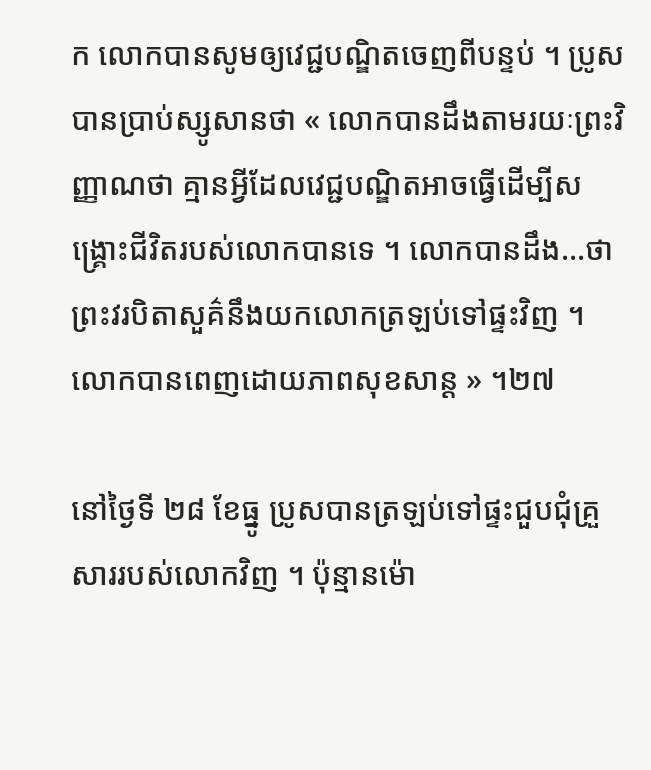ក លោកបានសូមឲ្យវេជ្ជបណ្ឌិតចេញពីបន្ទប់ ។ ប្រូស បានប្រាប់ស្សូសានថា « លោកបានដឹងតាមរយៈព្រះវិញ្ញាណថា គ្មានអ្វីដែលវេជ្ជបណ្ឌិតអាចធ្វើដើម្បីសង្គ្រោះជីវិតរបស់លោកបានទេ ។ លោកបានដឹង…ថាព្រះវរបិតាសួគ៌នឹងយកលោកត្រឡប់ទៅផ្ទះវិញ ។ លោកបានពេញដោយភាពសុខសាន្ដ » ។២៧

នៅថ្ងៃទី ២៨ ខែធ្នូ ប្រូសបានត្រឡប់ទៅផ្ទះជួបជុំគ្រួសាររបស់លោកវិញ ។ ប៉ុន្មានម៉ោ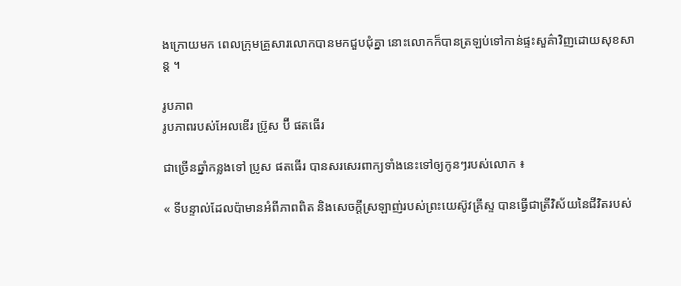ងក្រោយមក ពេលក្រុមគ្រួសារលោកបានមកជួបជុំគ្នា នោះលោកក៏បានត្រឡប់ទៅកាន់ផ្ទះសួគ៌ាវិញដោយសុខសាន្ដ ។

រូបភាព
រូបភាពរបស់អែលឌើរ ប្រ៊ូស ប៊ី ផតធើរ

ជាច្រើនឆ្នាំកន្លងទៅ ប្រូស ផតធើរ បានសរសេរពាក្យទាំងនេះទៅឲ្យកូនៗរបស់លោក ៖

« ទីបន្ទាល់ដែលប៉ាមានអំពីភាពពិត និងសេចក្ដីស្រឡាញ់របស់ព្រះយេស៊ូវគ្រីស្ទ បានធ្វើជាត្រីវិស័យនៃជីវិតរបស់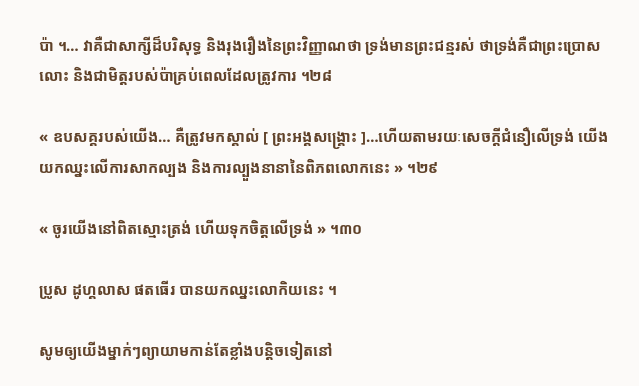ប៉ា ។… វាគឺជាសាក្សីដ៏បរិសុទ្ធ និងរុងរឿងនៃព្រះវិញ្ញាណថា ទ្រង់មានព្រះជន្មរស់ ថាទ្រង់គឺជាព្រះប្រោសលោះ និងជាមិត្តរបស់ប៉ាគ្រប់ពេលដែលត្រូវការ ។២៨

« ឧបសគ្គរបស់យើង… គឺត្រូវមកស្គាល់ [ ព្រះអង្គសង្គ្រោះ ]…ហើយតាមរយៈសេចក្ដីជំនឿលើទ្រង់ យើងយកឈ្នះលើការសាកល្បង និងការល្បួងនានានៃពិភពលោកនេះ » ។២៩

« ចូរយើងនៅពិតស្មោះត្រង់ ហើយទុកចិត្តលើទ្រង់ » ។៣០

ប្រូស ដូហ្គលាស ផតធើរ បានយកឈ្នះលោកិយនេះ ។

សូមឲ្យយើងម្នាក់ៗព្យាយាមកាន់តែខ្លាំងបន្ដិចទៀតនៅ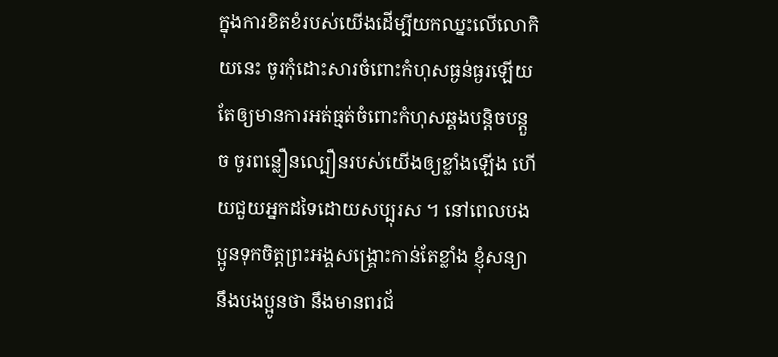ក្នុងការខិតខំរបស់យើងដើម្បីយកឈ្នះលើលោកិយនេះ ចូរកុំដោះសារចំពោះកំហុសធ្ងន់ធ្ងរឡើយ តែឲ្យមានការអត់ធ្មត់ចំពោះកំហុសឆ្គងបន្តិចបន្ដួច ចូរពន្លឿនល្បឿនរបស់យើងឲ្យខ្លាំងឡើង ហើយជួយអ្នកដទៃដោយសប្បុរស ។ នៅពេលបងប្អូនទុកចិត្តព្រះអង្គសង្គ្រោះកាន់តែខ្លាំង ខ្ញុំសន្យានឹងបងប្អូនថា នឹងមានពរជ័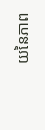យនៃភាព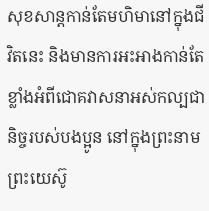សុខសាន្ដកាន់តែមហិមានៅក្នុងជីវិតនេះ និងមានការអះអាងកាន់តែខ្លាំងអំពីជោគវាសនាអស់កល្បជានិច្ចរបស់បងប្អូន នៅក្នុងព្រះនាមព្រះយេស៊ូ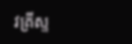វគ្រីស្ទ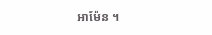អាម៉ែន ។